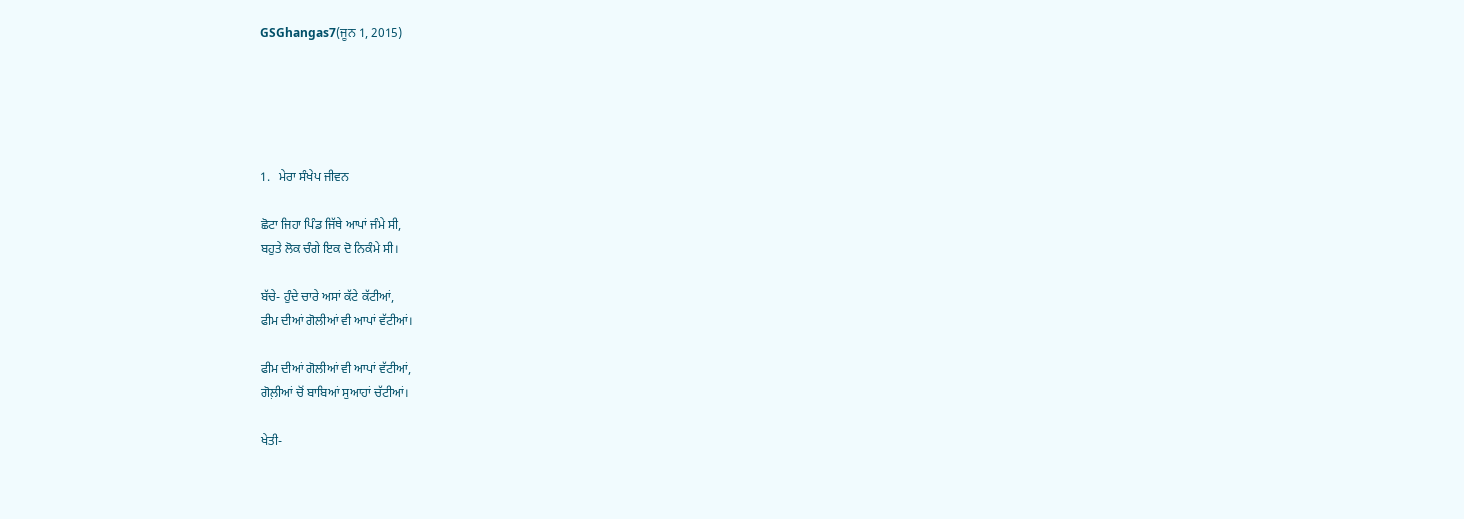GSGhangas7(ਜੂਨ 1, 2015)





1.   ਮੇਰਾ ਸੰਖੇਪ ਜੀਵਨ

ਛੋਟਾ ਜਿਹਾ ਪਿੰਡ ਜਿੱਥੇ ਆਪਾਂ ਜੰਮੇ ਸੀ,
ਬਹੁਤੇ ਲੋਕ ਚੰਗੇ ਇਕ ਦੋ ਨਿਕੰਮੇ ਸੀ।

ਬੱਚੇ- ਹੁੰਦੇ ਚਾਰੇ ਅਸਾਂ ਕੱਟੇ ਕੱਟੀਆਂ,
ਫੀਮ ਦੀਆਂ ਗੋਲੀਆਂ ਵੀ ਆਪਾਂ ਵੱਟੀਆਂ।

ਫੀਮ ਦੀਆਂ ਗੋਲੀਆਂ ਵੀ ਆਪਾਂ ਵੱਟੀਆਂ,
ਗੋਲ਼ੀਆਂ ਚੋਂ ਬਾਬਿਆਂ ਸੁਆਹਾਂ ਚੱਟੀਆਂ।

ਖੇਤੀ-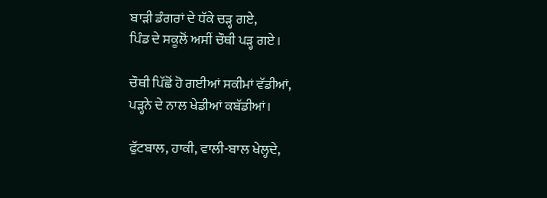ਬਾੜੀ ਡੰਗਰਾਂ ਦੇ ਧੱਕੇ ਚੜ੍ਹ ਗਏ,
ਪਿੰਡ ਦੇ ਸਕੂਲੋਂ ਅਸੀਂ ਚੌਥੀ ਪੜ੍ਹ ਗਏ।

ਚੌਥੀ ਪਿੱਛੋਂ ਹੋ ਗਈਆਂ ਸਕੀਮਾਂ ਵੱਡੀਆਂ,
ਪੜ੍ਹਨੇ ਦੇ ਨਾਲ ਖੇਡੀਆਂ ਕਬੱਡੀਆਂ।

ਫੁੱਟਬਾਲ, ਹਾਕੀ, ਵਾਲੀ-ਬਾਲ ਖੇਲ੍ਹਦੇ,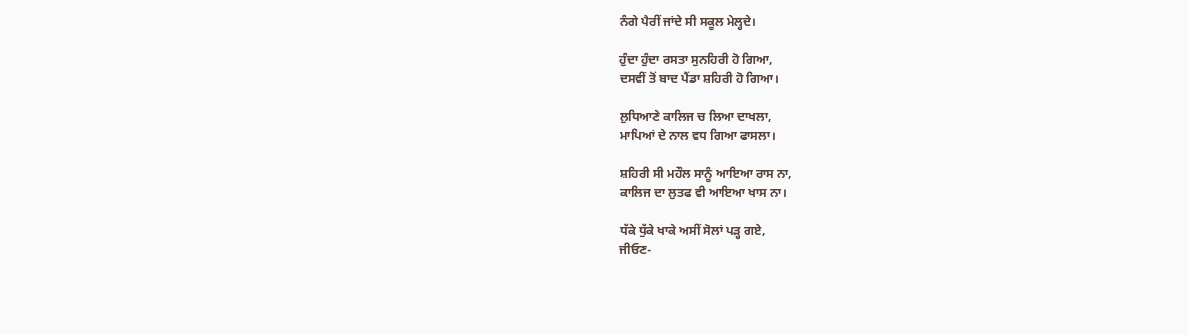ਨੰਗੇ ਪੈਰੀਂ ਜਾਂਦੇ ਸੀ ਸਕੂਲ ਮੇਲ੍ਹਦੇ।

ਹੁੰਦਾ ਹੁੰਦਾ ਰਸਤਾ ਸੁਨਹਿਰੀ ਹੋ ਗਿਆ,
ਦਸਵੀਂ ਤੋਂ ਬਾਦ ਪੈਂਡਾ ਸ਼ਹਿਰੀ ਹੋ ਗਿਆ।

ਲੁਧਿਆਣੇ ਕਾਲਿਜ ਚ ਲਿਆ ਦਾਖਲਾ,
ਮਾਪਿਆਂ ਦੇ ਨਾਲ ਵਧ ਗਿਆ ਫਾਸਲਾ।

ਸ਼ਹਿਰੀ ਸੀ ਮਹੌਲ ਸਾਨੂੰ ਆਇਆ ਰਾਸ ਨਾ,
ਕਾਲਿਜ ਦਾ ਲੁਤਫ ਵੀ ਆਇਆ ਖਾਸ ਨਾ।

ਧੱਕੇ ਧੁੱਕੇ ਖਾਕੇ ਅਸੀਂ ਸੋਲਾਂ ਪੜ੍ਹ ਗਏ,
ਜੀਓਣ-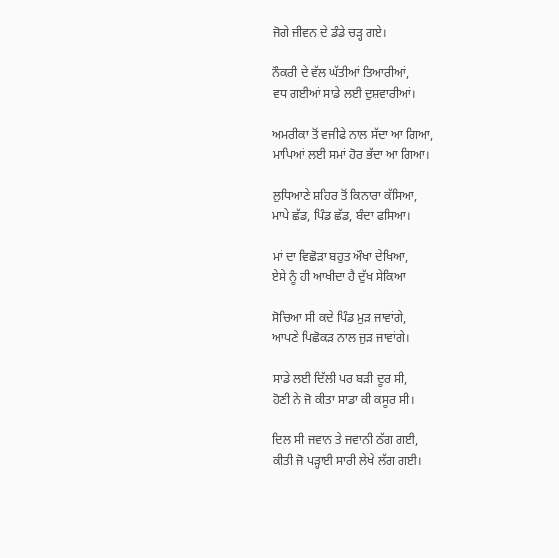ਜੋਗੇ ਜੀਵਨ ਦੇ ਡੰਡੇ ਚੜ੍ਹ ਗਏ।

ਨੌਕਰੀ ਦੇ ਵੱਲ ਘੱਤੀਆਂ ਤਿਆਰੀਆਂ,
ਵਧ ਗਈਆਂ ਸਾਡੇ ਲਈ ਦੁਸ਼ਵਾਰੀਆਂ।

ਅਮਰੀਕਾ ਤੋਂ ਵਜੀਫੇ ਨਾਲ ਸੱਦਾ ਆ ਗਿਆ,
ਮਾਪਿਆਂ ਲਈ ਸਮਾਂ ਹੋਰ ਭੱਦਾ ਆ ਗਿਆ।

ਲੁਧਿਆਣੇ ਸ਼ਹਿਰ ਤੋਂ ਕਿਨਾਰਾ ਕੱਸਿਆ,
ਮਾਪੇ ਛੱਡ, ਪਿੰਡ ਛੱਡ, ਬੰਦਾ ਫਸਿਆ।

ਮਾਂ ਦਾ ਵਿਛੋੜਾ ਬਹੁਤ ਔਖਾ ਦੇਖਿਆ,
ਏਸੇ ਨੂੰ ਹੀ ਆਖੀਦਾ ਹੈ ਦੁੱਖ ਸੇਕਿਆ

ਸੋਚਿਆ ਸੀ ਕਦੇ ਪਿੰਡ ਮੁੜ ਜਾਵਾਂਗੇ,
ਆਪਣੇ ਪਿਛੋਕੜ ਨਾਲ ਜੁੜ ਜਾਵਾਂਗੇ।

ਸਾਡੇ ਲਈ ਦਿੱਲੀ ਪਰ ਬੜੀ ਦੂਰ ਸੀ,
ਹੋਣੀ ਨੇ ਜੋ ਕੀਤਾ ਸਾਡਾ ਕੀ ਕਸੂਰ ਸੀ।

ਦਿਲ ਸੀ ਜਵਾਨ ਤੇ ਜਵਾਨੀ ਠੱਗ ਗਈ,
ਕੀਤੀ ਜੋ ਪੜ੍ਹਾਈ ਸਾਰੀ ਲੇਖੇ ਲੱਗ ਗਈ।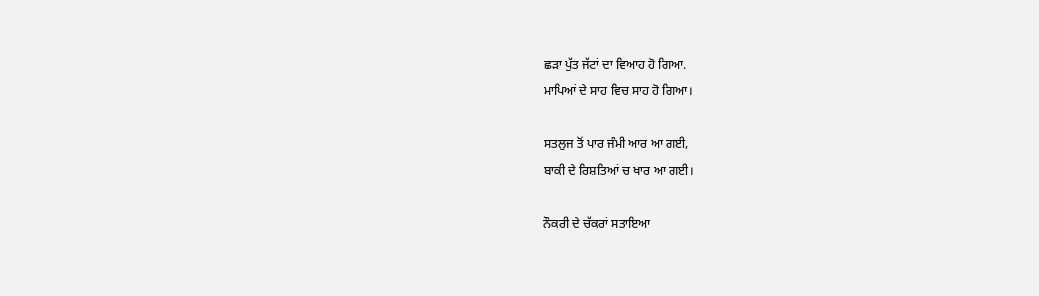ਛੜਾ ਪੁੱਤ ਜੱਟਾਂ ਦਾ ਵਿਆਹ ਹੋ ਗਿਆ.
ਮਾਪਿਆਂ ਦੇ ਸਾਹ ਵਿਚ ਸਾਹ ਹੋ ਗਿਆ।

ਸਤਲੁਜ ਤੋਂ ਪਾਰ ਜੰਮੀ ਆਰ ਆ ਗਈ,
ਬਾਕੀ ਦੇ ਰਿਸ਼ਤਿਆਂ ਚ ਖਾਰ ਆ ਗਈ।

ਨੌਕਰੀ ਦੇ ਚੱਕਰਾਂ ਸਤਾਇਆ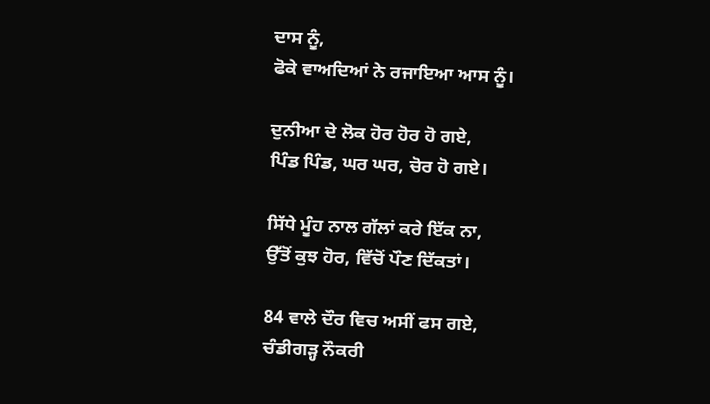ਦਾਸ ਨੂੰ,
ਫੋਕੇ ਵਾਅਦਿਆਂ ਨੇ ਰਜਾਇਆ ਆਸ ਨੂੰ।

ਦੁਨੀਆ ਦੇ ਲੋਕ ਹੋਰ ਹੋਰ ਹੋ ਗਏ,
ਪਿੰਡ ਪਿੰਡ, ਘਰ ਘਰ, ਚੋਰ ਹੋ ਗਏ।

ਸਿੱਧੇ ਮੂੰਹ ਨਾਲ ਗੱਲਾਂ ਕਰੇ ਇੱਕ ਨਾ,
ਉੱਤੋਂ ਕੁਝ ਹੋਰ, ਵਿੱਚੋਂ ਪੌਣ ਦਿੱਕਤਾਂ।

84 ਵਾਲੇ ਦੌਰ ਵਿਚ ਅਸੀਂ ਫਸ ਗਏ,
ਚੰਡੀਗੜ੍ਹ ਨੌਕਰੀ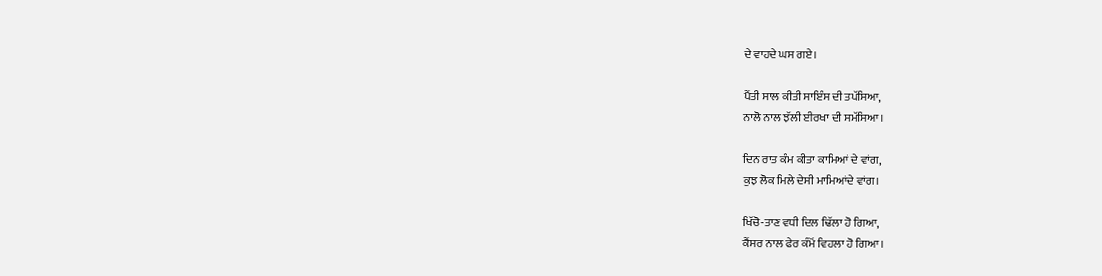ਦੇ ਵਾਹਦੇ ਘਸ ਗਏ।

ਪੈਂਤੀ ਸਾਲ ਕੀਤੀ ਸਾਇੰਸ ਦੀ ਤਪੱਸਿਆ,
ਨਾਲੋ ਨਾਲ ਝੱਲੀ ਈਰਖਾ ਦੀ ਸਮੱਸਿਆ।

ਦਿਨ ਰਾਤ ਕੰਮ ਕੀਤਾ ਕਾਮਿਆਂ ਦੇ ਵਾਂਗ,
ਕੁਝ ਲੋਕ ਮਿਲੇ ਦੇਸੀ ਮਾਮਿਆਂਦੇ ਵਾਂਗ।

ਖਿੱਚੋ-ਤਾਣ ਵਧੀ ਦਿਲ ਢਿੱਲਾ ਹੋ ਗਿਆ,
ਕੈਂਸਰ ਨਾਲ ਫੇਰ ਕੰਮੋਂ ਵਿਹਲਾ ਹੋ ਗਿਆ।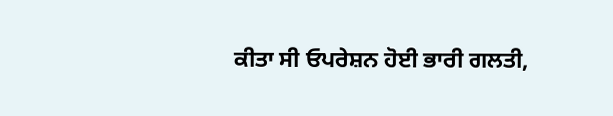ਕੀਤਾ ਸੀ ਓਪਰੇਸ਼ਨ ਹੋਈ ਭਾਰੀ ਗਲਤੀ,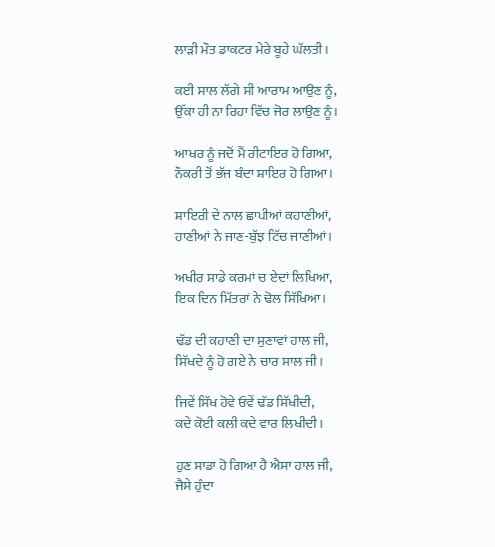ਲਾੜੀ ਮੌਤ ਡਾਕਟਰ ਮੇਰੇ ਬੂਹੇ ਘੱਲਤੀ।

ਕਈ ਸਾਲ ਲੱਗੇ ਸੀ ਆਰਾਮ ਆਉਣ ਨੂੰ,
ਉੱਕਾ ਹੀ ਨਾ ਰਿਹਾ ਵਿੱਚ ਜੋਰ ਲਾਉਣ ਨੂੰ।

ਆਖਰ ਨੂੰ ਜਦੋਂ ਮੈਂ ਰੀਟਾਇਰ ਹੋ ਗਿਆ,
ਨੌਕਰੀ ਤੋਂ ਭੱਜ ਬੰਦਾ ਸ਼ਾਇਰ ਹੋ ਗਿਆ।

ਸ਼ਾਇਰੀ ਦੇ ਨਾਲ ਛਾਪੀਆਂ ਕਹਾਣੀਆਂ,
ਹਾਣੀਆਂ ਨੇ ਜਾਣ-ਬੁੱਝ ਟਿੱਚ ਜਾਣੀਆਂ।

ਅਖੀਰ ਸਾਡੇ ਕਰਮਾਂ ਚ ਏਦਾਂ ਲਿਖਿਆ,
ਇਕ ਦਿਨ ਮਿੱਤਰਾਂ ਨੇ ਢੋਲ ਸਿੱਖਿਆ।

ਢੱਡ ਦੀ ਕਹਾਣੀ ਦਾ ਸੁਣਾਵਾਂ ਹਾਲ ਜੀ,
ਸਿੱਖਦੇ ਨੂੰ ਹੋ ਗਏ ਨੇ ਚਾਰ ਸਾਲ ਜੀ।

ਜਿਵੇਂ ਸਿੱਖ ਹੋਵੇ ਓਵੇਂ ਢੱਡ ਸਿੱਖੀਦੀ,
ਕਦੇ ਕੋਈ ਕਲੀ ਕਦੇ ਵਾਰ ਲਿਖੀਦੀ।

ਹੁਣ ਸਾਡਾ ਹੋ ਗਿਆ ਹੈ ਐਸਾ ਹਾਲ ਜੀ,
ਜੈਸੇ ਹੁੰਦਾ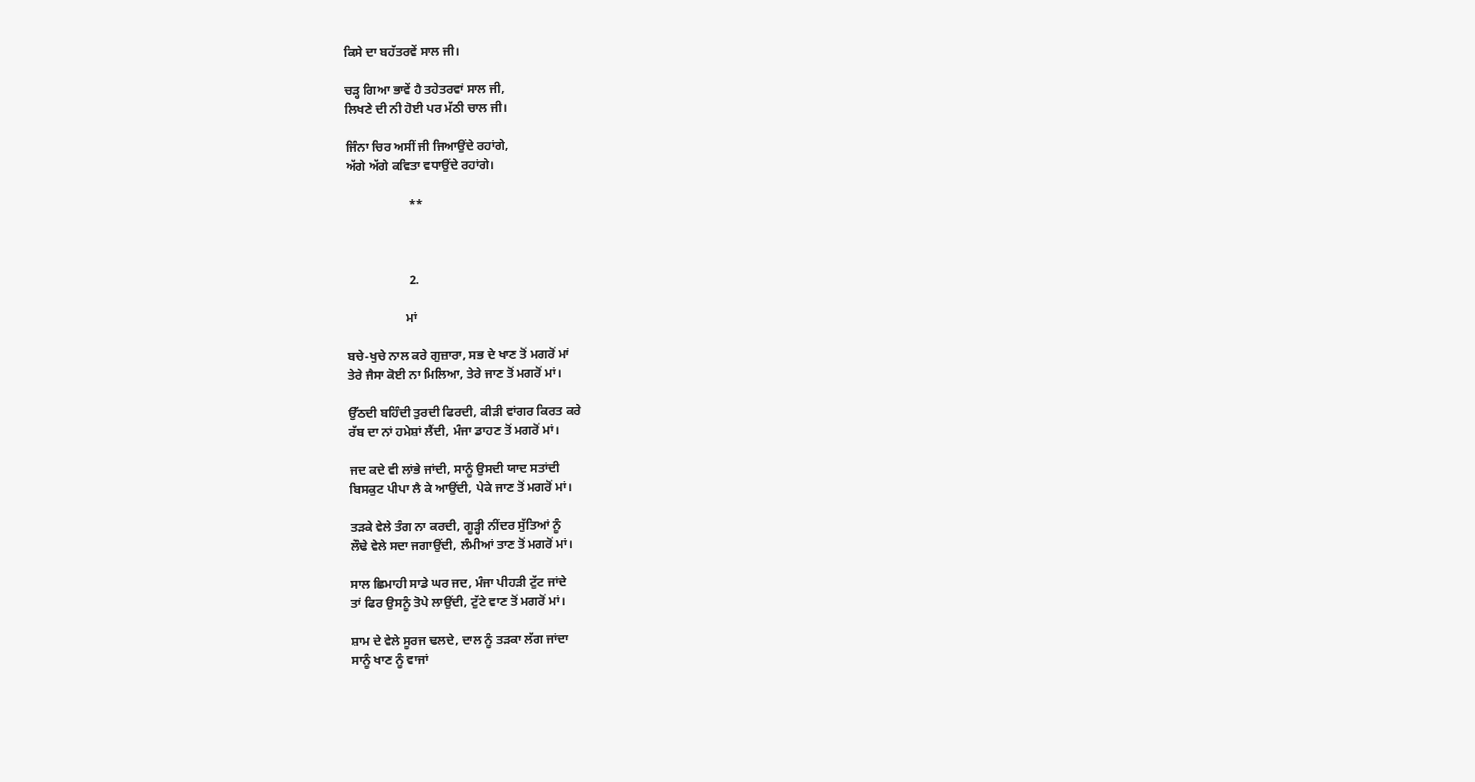ਕਿਸੇ ਦਾ ਬਹੱਤਰਵੇਂ ਸਾਲ ਜੀ।

ਚੜ੍ਹ ਗਿਆ ਭਾਵੇਂ ਹੈ ਤਹੇਤਰਵਾਂ ਸਾਲ ਜੀ,
ਲਿਖਣੇ ਦੀ ਨੀ ਹੋਈ ਪਰ ਮੱਠੀ ਚਾਲ ਜੀ।

ਜਿੰਨਾ ਚਿਰ ਅਸੀਂ ਜੀ ਜਿਆਉਂਦੇ ਰਹਾਂਗੇ,
ਅੱਗੇ ਅੱਗੇ ਕਵਿਤਾ ਵਧਾਉਂਦੇ ਰਹਾਂਗੇ।

                    **



                    2.

                   ਮਾਂ

ਬਚੇ-ਖੁਚੇ ਨਾਲ ਕਰੇ ਗੁਜ਼ਾਰਾ, ਸਭ ਦੇ ਖਾਣ ਤੋਂ ਮਗਰੋਂ ਮਾਂ
ਤੇਰੇ ਜੈਸਾ ਕੋਈ ਨਾ ਮਿਲਿਆ, ਤੇਰੇ ਜਾਣ ਤੋਂ ਮਗਰੋਂ ਮਾਂ।

ਉੱਠਦੀ ਬਹਿੰਦੀ ਤੁਰਦੀ ਫਿਰਦੀ, ਕੀੜੀ ਵਾਂਗਰ ਕਿਰਤ ਕਰੇ
ਰੱਬ ਦਾ ਨਾਂ ਹਮੇਸ਼ਾਂ ਲੈਂਦੀ, ਮੰਜਾ ਡਾਹਣ ਤੋਂ ਮਗਰੋਂ ਮਾਂ।

ਜਦ ਕਦੇ ਵੀ ਲਾਂਭੇ ਜਾਂਦੀ, ਸਾਨੂੰ ਉਸਦੀ ਯਾਦ ਸਤਾਂਦੀ
ਬਿਸਕੁਟ ਪੀਪਾ ਲੈ ਕੇ ਆਉਂਦੀ, ਪੇਕੇ ਜਾਣ ਤੋਂ ਮਗਰੋਂ ਮਾਂ।

ਤੜਕੇ ਵੇਲੇ ਤੰਗ ਨਾ ਕਰਦੀ, ਗੂੜ੍ਹੀ ਨੀਂਦਰ ਸੁੱਤਿਆਂ ਨੂੰ
ਲੌਢੇ ਵੇਲੇ ਸਦਾ ਜਗਾਉਂਦੀ, ਲੰਮੀਆਂ ਤਾਣ ਤੋਂ ਮਗਰੋਂ ਮਾਂ।

ਸਾਲ ਛਿਮਾਹੀ ਸਾਡੇ ਘਰ ਜਦ, ਮੰਜਾ ਪੀਹੜੀ ਟੁੱਟ ਜਾਂਦੇ
ਤਾਂ ਫਿਰ ਉਸਨੂੰ ਤੋਪੇ ਲਾਉਂਦੀ, ਟੁੱਟੇ ਵਾਣ ਤੋਂ ਮਗਰੋਂ ਮਾਂ।

ਸ਼ਾਮ ਦੇ ਵੇਲੇ ਸੂਰਜ ਢਲਦੇ, ਦਾਲ ਨੂੰ ਤੜਕਾ ਲੱਗ ਜਾਂਦਾ
ਸਾਨੂੰ ਖਾਣ ਨੂੰ ਵਾਜਾਂ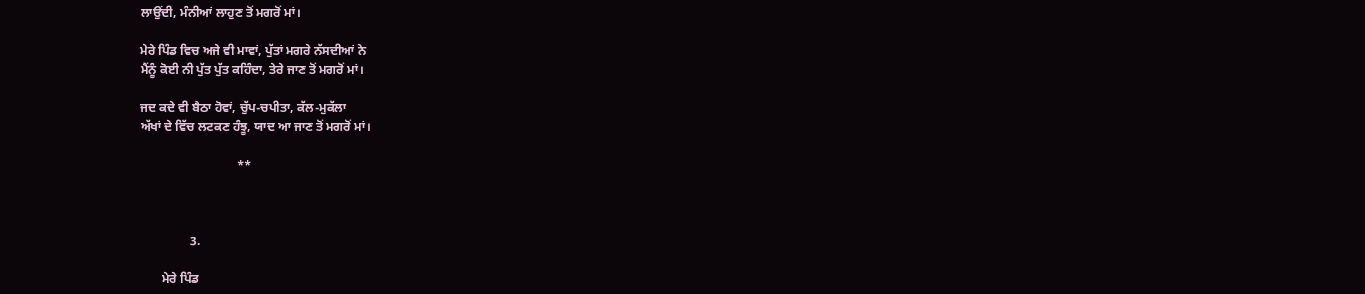ਲਾਉਂਦੀ, ਮੰਨੀਆਂ ਲਾਹੁਣ ਤੋਂ ਮਗਰੋਂ ਮਾਂ।

ਮੇਰੇ ਪਿੰਡ ਵਿਚ ਅਜੇ ਵੀ ਮਾਵਾਂ, ਪੁੱਤਾਂ ਮਗਰੇ ਨੱਸਦੀਆਂ ਨੇ
ਮੈਂਨੂੰ ਕੋਈ ਨੀ ਪੁੱਤ ਪੁੱਤ ਕਹਿੰਦਾ, ਤੇਰੇ ਜਾਣ ਤੋਂ ਮਗਰੋਂ ਮਾਂ।

ਜਦ ਕਦੇ ਵੀ ਬੈਠਾ ਹੋਵਾਂ, ਚੁੱਪ-ਚਪੀਤਾ, ਕੱਲ-ਮੁਕੱਲਾ
ਅੱਖਾਂ ਦੇ ਵਿੱਚ ਲਟਕਣ ਹੰਝੂ, ਯਾਦ ਆ ਜਾਣ ਤੋਂ ਮਗਰੋਂ ਮਾਂ।

                               **



                3.

       ਮੇਰੇ ਪਿੰਡ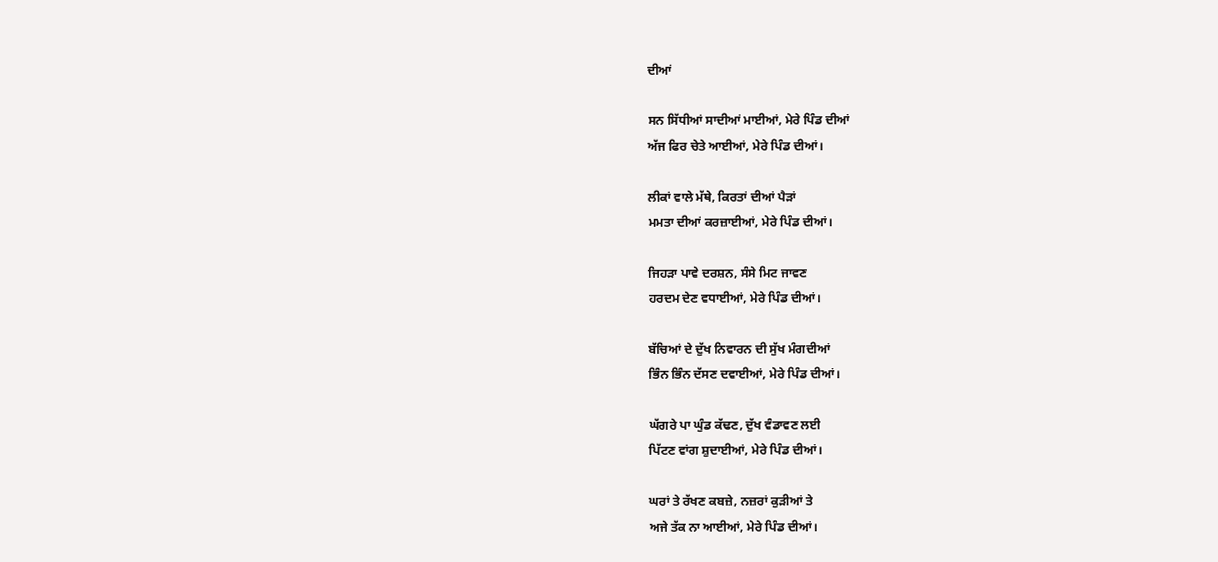ਦੀਆਂ

ਸਨ ਸਿੱਧੀਆਂ ਸਾਦੀਆਂ ਮਾਈਆਂ, ਮੇਰੇ ਪਿੰਡ ਦੀਆਂ
ਅੱਜ ਫਿਰ ਚੇਤੇ ਆਈਆਂ, ਮੇਰੇ ਪਿੰਡ ਦੀਆਂ।

ਲੀਕਾਂ ਵਾਲੇ ਮੱਥੇ, ਕਿਰਤਾਂ ਦੀਆਂ ਪੈੜਾਂ
ਮਮਤਾ ਦੀਆਂ ਕਰਜ਼ਾਈਆਂ, ਮੇਰੇ ਪਿੰਡ ਦੀਆਂ।

ਜਿਹੜਾ ਪਾਵੇ ਦਰਸ਼ਨ, ਸੰਸੇ ਮਿਟ ਜਾਵਣ
ਹਰਦਮ ਦੇਣ ਵਧਾਈਆਂ, ਮੇਰੇ ਪਿੰਡ ਦੀਆਂ।

ਬੱਚਿਆਂ ਦੇ ਦੁੱਖ ਨਿਵਾਰਨ ਦੀ ਸੁੱਖ ਮੰਗਦੀਆਂ
ਭਿੰਨ ਭਿੰਨ ਦੱਸਣ ਦਵਾਈਆਂ, ਮੇਰੇ ਪਿੰਡ ਦੀਆਂ।

ਘੱਗਰੇ ਪਾ ਘੁੰਡ ਕੱਢਣ, ਦੁੱਖ ਵੰਡਾਵਣ ਲਈ
ਪਿੱਟਣ ਵਾਂਗ ਸ਼ੁਦਾਈਆਂ, ਮੇਰੇ ਪਿੰਡ ਦੀਆਂ।

ਘਰਾਂ ਤੇ ਰੱਖਣ ਕਬਜ਼ੇ, ਨਜ਼ਰਾਂ ਕੁੜੀਆਂ ਤੇ
ਅਜੇ ਤੱਕ ਨਾ ਆਈਆਂ, ਮੇਰੇ ਪਿੰਡ ਦੀਆਂ।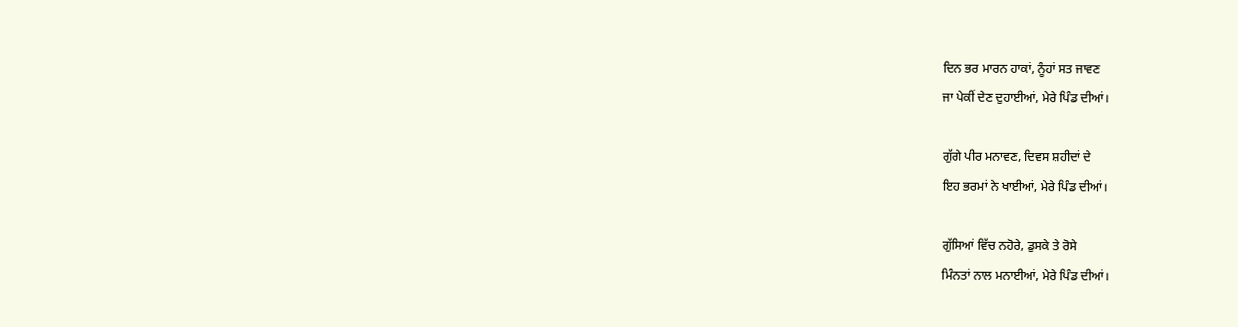ਦਿਨ ਭਰ ਮਾਰਨ ਹਾਕਾਂ, ਨੂੰਹਾਂ ਸਤ ਜਾਵਣ
ਜਾ ਪੇਕੀਂ ਦੇਣ ਦੁਹਾਈਆਂ, ਮੇਰੇ ਪਿੰਡ ਦੀਆਂ।

ਗੁੱਗੇ ਪੀਰ ਮਨਾਵਣ, ਦਿਵਸ ਸ਼ਹੀਦਾਂ ਦੇ
ਇਹ ਭਰਮਾਂ ਨੇ ਖਾਈਆਂ, ਮੇਰੇ ਪਿੰਡ ਦੀਆਂ।

ਗੁੱਸਿਆਂ ਵਿੱਚ ਨਹੋਰੇ, ਡੁਸਕੇ ਤੇ ਰੋਸੇ
ਮਿੰਨਤਾਂ ਨਾਲ ਮਨਾਈਆਂ, ਮੇਰੇ ਪਿੰਡ ਦੀਆਂ।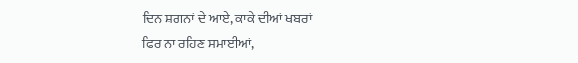ਦਿਨ ਸ਼ਗਨਾਂ ਦੇ ਆਏ, ਕਾਕੇ ਦੀਆਂ ਖਬਰਾਂ
ਫਿਰ ਨਾ ਰਹਿਣ ਸਮਾਈਆਂ,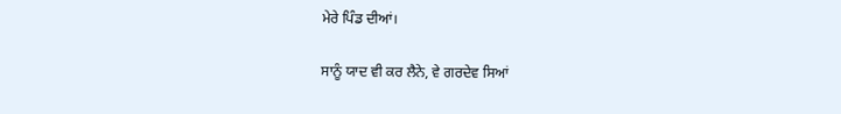ਮੇਰੇ ਪਿੰਡ ਦੀਆਂ।

ਸਾਨੂੰ ਯਾਦ ਵੀ ਕਰ ਲੈਨੇ, ਵੇ ਗਰਦੇਵ ਸਿਆਂ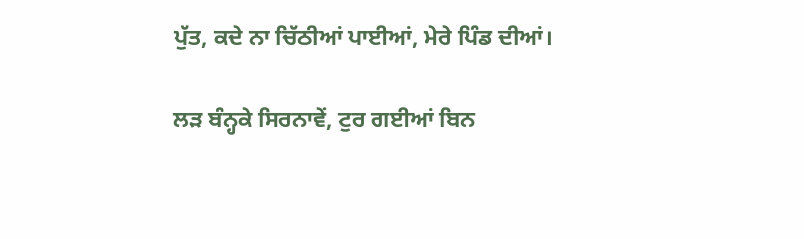ਪੁੱਤ, ਕਦੇ ਨਾ ਚਿੱਠੀਆਂ ਪਾਈਆਂ, ਮੇਰੇ ਪਿੰਡ ਦੀਆਂ।

ਲੜ ਬੰਨ੍ਹਕੇ ਸਿਰਨਾਵੇਂ, ਟੁਰ ਗਈਆਂ ਬਿਨ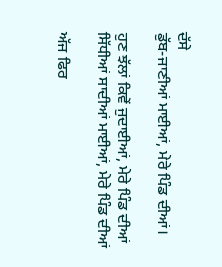ਦੱਸੇ
ਡੁੱਬ-ਜਾਣੀਆਂ ਮਾਈਆਂ, ਮੇਰੇ ਪਿੰਡ ਦੀਆਂ।

ਹੁਣ ਝੱਲਾਂ ਕਿਵੇਂ ਜੁਦਾਈਆਂ, ਮੇਰੇ ਪਿੰਡ ਦੀਆਂ
ਸਿੱਧੀਆਂ ਸਾਦੀਆਂ ਮਾਈਆਂ, ਮੇਰੇ ਪਿੰਡ ਦੀਆਂ

ਅੱਜ ਫਿਰ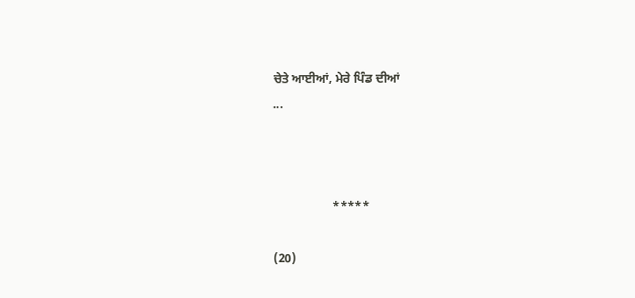ਚੇਤੇ ਆਈਆਂ, ਮੇਰੇ ਪਿੰਡ ਦੀਆਂ
...



                   *****

(20)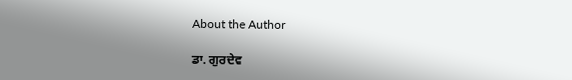About the Author

ਡਾ. ਗੁਰਦੇਵ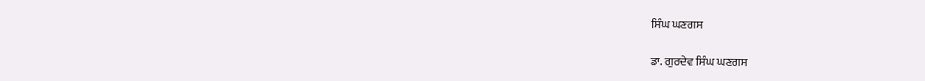ਸਿੰਘ ਘਣਗਸ

ਡਾ. ਗੁਰਦੇਵ ਸਿੰਘ ਘਣਗਸ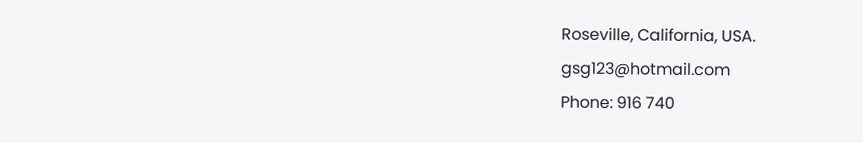Roseville, California, USA.
gsg123@hotmail.com
Phone: 916 740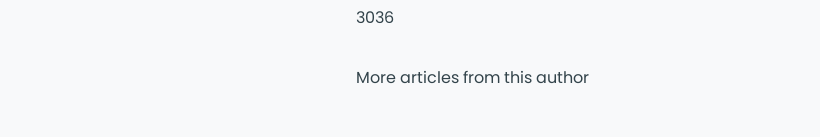3036

More articles from this author